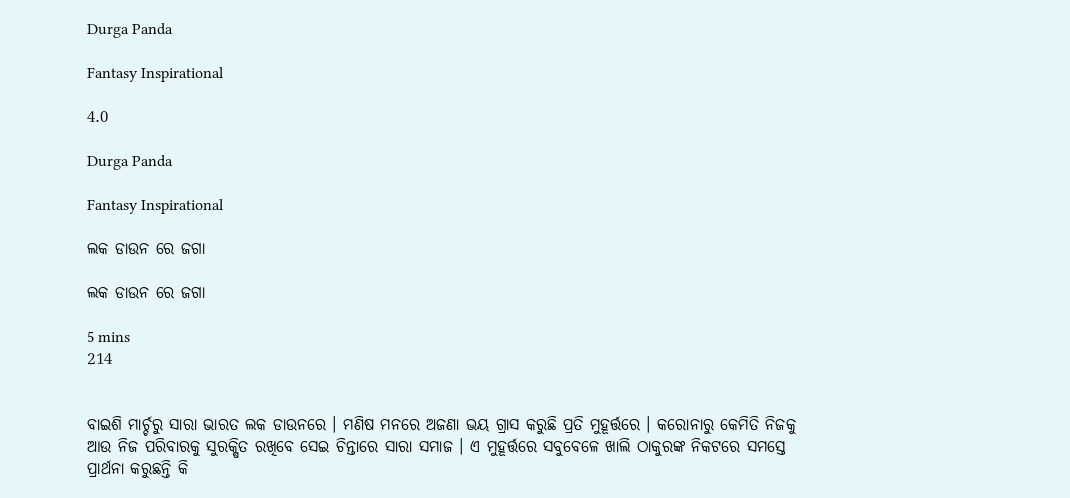Durga Panda

Fantasy Inspirational

4.0

Durga Panda

Fantasy Inspirational

ଲକ ଡାଉନ ରେ ଜଗା

ଲକ ଡାଉନ ରେ ଜଗା

5 mins
214


ବାଇଶି ମାର୍ଚ୍ଚରୁ ସାରା ଭାରତ ଲକ ଡାଉନରେ । ମଣିଷ ମନରେ ଅଜଣା ଭୟ ଗ୍ରାସ କରୁଛି ପ୍ରତି ମୁହୂର୍ତ୍ତରେ । କରୋନାରୁ କେମିତି ନିଜକୁ ଆଉ ନିଜ ପରିବାରକୁ ସୁରକ୍ଷିତ ରଖିବେ ସେଇ ଚିନ୍ତାରେ ସାରା ସମାଜ । ଏ ମୁହୂର୍ତ୍ତରେ ସବୁବେଳେ ଖାଲି ଠାକୁରଙ୍କ ନିକଟରେ ସମସ୍ତେ ପ୍ରାର୍ଥନା କରୁଛନ୍ତି କି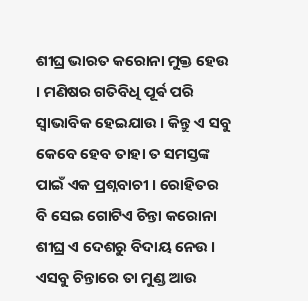ଶୀଘ୍ର ଭାରତ କରୋନା ମୁକ୍ତ ହେଉ । ମଣିଷର ଗତିବିଧି ପୂର୍ଵ ପରି ସ୍ୱାଭାବିକ ହେଇଯାଉ । କିନ୍ତୁ ଏ ସବୁ କେବେ ହେବ ତାହା ତ ସମସ୍ତଙ୍କ ପାଇଁ ଏକ ପ୍ରଶ୍ନବାଚୀ । ରୋହିତର ବି ସେଇ ଗୋଟିଏ ଚିନ୍ତା କରୋନା ଶୀଘ୍ର ଏ ଦେଶରୁ ବିଦାୟ ନେଉ । ଏସବୁ ଚିନ୍ତାରେ ତା ମୁଣ୍ଡ ଆଉ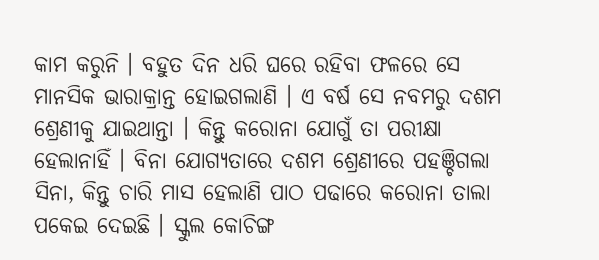କାମ କରୁନି । ବହୁତ ଦିନ ଧରି ଘରେ ରହିବା ଫଳରେ ସେ ମାନସିକ ଭାରାକ୍ରାନ୍ତ ହୋଇଗଲାଣି । ଏ ବର୍ଷ ସେ ନବମରୁ ଦଶମ ଶ୍ରେଣୀକୁ ଯାଇଥାନ୍ତା । କିନ୍ତୁ କରୋନା ଯୋଗୁଁ ତା ପରୀକ୍ଷା ହେଲାନାହିଁ । ବିନା ଯୋଗ୍ୟତାରେ ଦଶମ ଶ୍ରେଣୀରେ ପହଞ୍ଚିଗଲା ସିନା, କିନ୍ତୁ ଚାରି ମାସ ହେଲାଣି ପାଠ ପଢାରେ କରୋନା ତାଲା ପକେଇ ଦେଇଛି । ସ୍କୁଲ କୋଚିଙ୍ଗ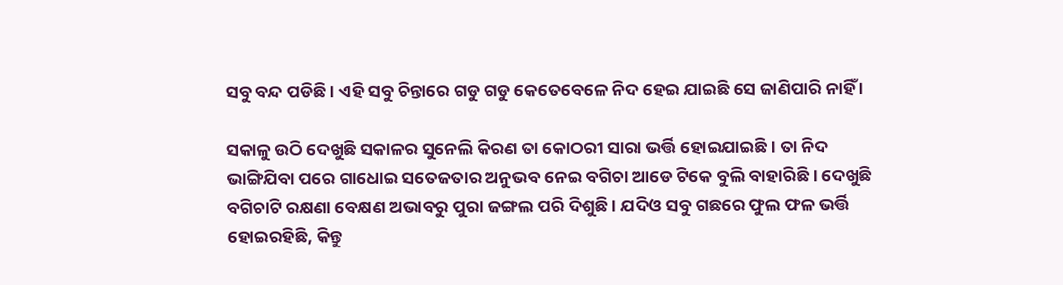ସବୁ ବନ୍ଦ ପଡିଛି । ଏହି ସବୁ ଚିନ୍ତାରେ ଗଡୁ ଗଡୁ କେତେବେଳେ ନିଦ ହେଇ ଯାଇଛି ସେ ଜାଣିପାରି ନାହିଁ ।

ସକାଳୁ ଉଠି ଦେଖୁଛି ସକାଳର ସୁନେଲି କିରଣ ତା କୋଠରୀ ସାରା ଭର୍ତ୍ତି ହୋଇଯାଇଛି । ତା ନିଦ ଭାଙ୍ଗିଯିବା ପରେ ଗାଧୋଇ ସତେଜତାର ଅନୁଭବ ନେଇ ବଗିଚା ଆଡେ ଟିକେ ବୁଲି ବାହାରିଛି । ଦେଖୁଛି ବଗିଚାଟି ରକ୍ଷଣା ବେକ୍ଷଣ ଅଭାବରୁ ପୁରା ଜଙ୍ଗଲ ପରି ଦିଶୁଛି । ଯଦିଓ ସବୁ ଗଛରେ ଫୁଲ ଫଳ ଭର୍ତ୍ତି ହୋଇରହିଛି, କିନ୍ତୁ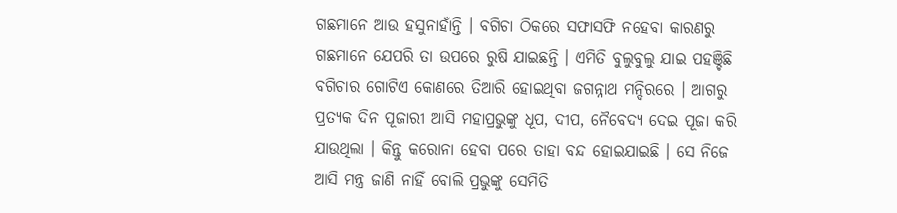ଗଛମାନେ ଆଉ ହସୁନାହାଁନ୍ତି । ବଗିଚା ଠିକରେ ସଫାସଫି ନହେବା କାରଣରୁ ଗଛମାନେ ଯେପରି ତା ଉପରେ ରୁଷି ଯାଇଛନ୍ତି । ଏମିତି ବୁଲୁବୁଲୁ ଯାଇ ପହଞ୍ଚିଛି ବଗିଚାର ଗୋଟିଏ କୋଣରେ ତିଆରି ହୋଇଥିବା ଜଗନ୍ନାଥ ମନ୍ଦିରରେ । ଆଗରୁ ପ୍ରତ୍ୟକ ଦିନ ପୂଜାରୀ ଆସି ମହାପ୍ରଭୁଙ୍କୁ ଧୂପ, ଦୀପ, ନୈବେଦ୍ୟ ଦେଇ ପୂଜା କରି ଯାଉଥିଲା । କିନ୍ତୁ କରୋନା ହେବା ପରେ ତାହା ବନ୍ଦ ହୋଇଯାଇଛି । ସେ ନିଜେ ଆସି ମନ୍ତ୍ର ଜାଣି ନାହିଁ ବୋଲି ପ୍ରଭୁଙ୍କୁ ସେମିତି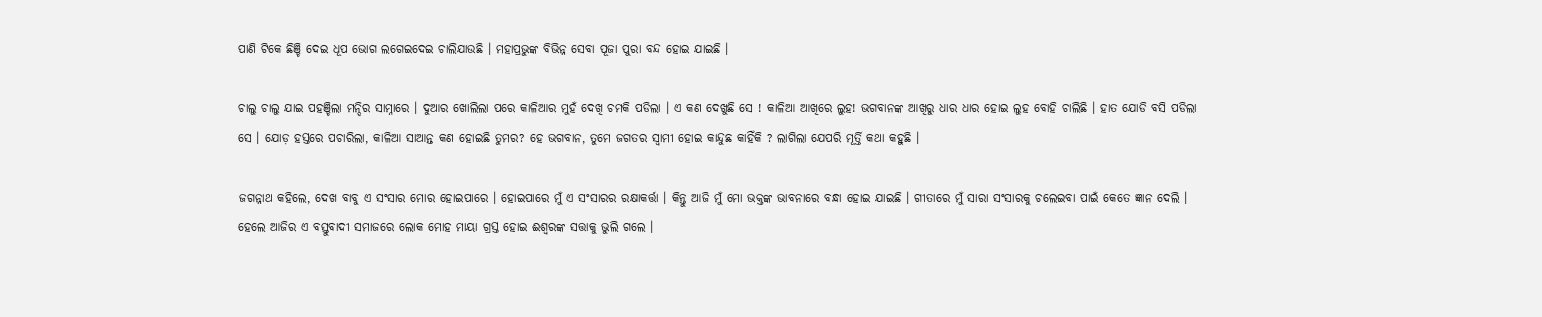ପାଣି ଟିକେ ଛିଞ୍ଚି ଦେଇ ଧୂପ ଭୋଗ ଲଗେଇଦେଇ ଚାଲିଯାଉଛି । ମହାପ୍ରଭୁଙ୍କ ବିଭିନ୍ନ ସେବା ପୂଜା ପୁରା ବନ୍ଦ ହୋଇ ଯାଇଛି ।

ଚାଲୁ ଚାଲୁ ଯାଇ ପହଞ୍ଚିଲା ମନ୍ଦିର ସାମ୍ନାରେ । ଦୁଆର ଖୋଲିଲା ପରେ କାଳିଆର ମୁହଁ ଦେଖି ଚମକି ପଡିଲା । ଏ କଣ ଦେଖୁଛି ସେ ! କାଳିଆ ଆଖିରେ ଲୁହ! ଭଗବାନଙ୍କ ଆଖିରୁ ଧାର ଧାର ହୋଇ ଲୁହ ବୋହି ଚାଲିଛି । ହାତ ଯୋଡି ବସି ପଡିଲା ସେ । ଯୋଡ଼ ହସ୍ତରେ ପଚାରିଲା, କାଳିଆ ସାଆନ୍ତ କଣ ହୋଇଛି ତୁମର? ହେ ଭଗବାନ, ତୁମେ ଜଗତର ସ୍ୱାମୀ ହୋଇ କାନ୍ଦୁଛ କାହିଁକି ? ଲାଗିଲା ଯେପରି ମୂର୍ତ୍ତି କଥା କହୁଛି ।

ଜଗନ୍ନାଥ କହିଲେ, ଦେଖ ବାବୁ ଏ ସଂସାର ମୋର ହୋଇପାରେ । ହୋଇପାରେ ମୁଁ ଏ ସଂସାରର ରକ୍ଷାକର୍ତ୍ତା । କିନ୍ତୁ ଆଜି ମୁଁ ମୋ ଭକ୍ତଙ୍କ ଭାବନାରେ ବନ୍ଧା ହୋଇ ଯାଇଛି । ଗୀତାରେ ମୁଁ ସାରା ସଂସାରକୁ ଚଲେଇବା ପାଇଁ କେତେ ଜ୍ଞାନ ଦେଲି । ହେଲେ ଆଜିର ଏ ବସ୍ତୁବାଦୀ ସମାଜରେ ଲୋକ ମୋହ ମାୟା ଗ୍ରସ୍ତ ହୋଇ ଈଶ୍ୱରଙ୍କ ସତ୍ତାକୁ ଭୁଲି ଗଲେ ।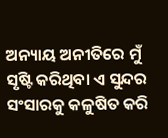ଅନ୍ୟାୟ ଅନୀତିରେ ମୁଁ ସୃଷ୍ଟି କରିଥିବା ଏ ସୁନ୍ଦର ସଂସାରକୁ କଳୁଷିତ କରି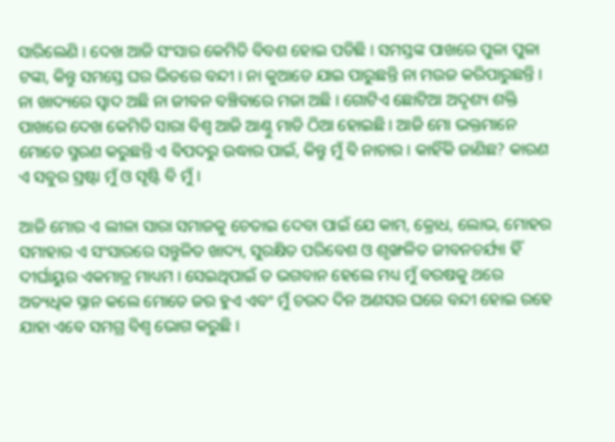ସାରିଲେଣି । ଦେଖ ଆଜି ସଂସାର କେମିତି ବିବଶ ହୋଇ ପଡିଛି । ସମସ୍ତଙ୍କ ପାଖରେ ପୁଳା ପୁଳା ଟଙ୍କା, କିନ୍ତୁ ସମସ୍ତେ ଘର ଭିତରେ ବନ୍ଦୀ । ନା କୁଆଡେ ଯାଇ ପାରୁଛନ୍ତି ନା ମଉଜ କରିପାରୁଛନ୍ତି । ନା ଖାଦ୍ୟରେ ସ୍ୱାଦ ଅଛି ନା ଜୀବନ ବଞ୍ଚିବାରେ ମଜା ଅଛି । ଗୋଟିଏ ଛୋଟିଆ ଅଦୃଶ୍ୟ ଶକ୍ତି ପାଖରେ ଦେଖ କେମିତି ସାରା ବିଶ୍ୱ ଆଜି ଆଣ୍ଠୁ ମାଡି ଠିଆ ହୋଇଛି । ଆଜି ମୋ ଭକ୍ତମାନେ ମୋତେ ସ୍ମରଣ କରୁଛନ୍ତି ଏ ବିପଦରୁ ଉଦ୍ଧାର ପାଇଁ, କିନ୍ତୁ ମୁଁ ବି ନାଚାର । କାହିଁକି ଜାଣିଛ? କାରଣ ଏ ସବୁର ସ୍ରଷ୍ଟା ମୁଁ ଓ ସୃଷ୍ଟି ବି ମୁଁ ।

ଆଜି ମୋର ଏ ଲୀଳା ସାରା ସମାଜକୁ ଚେତାଇ ଦେବା ପାଇଁ ଯେ କାମ, କ୍ରୋଧ, ଲୋଭ, ମୋହର ସମାହାର ଏ ସଂସାରରେ ସନ୍ତୁଳିତ ଖାଦ୍ୟ, ସୁରକ୍ଷିତ ପରିବେଶ ଓ ଶୃଙ୍ଖଳିତ ଜୀବନଚର୍ଯ୍ୟା ହିଁ ଦୀର୍ଘାୟୁର ଏକମାତ୍ର ମାଧ୍ୟମ । ସେଇଥିପାଇଁ ତ ଭଗବାନ ହେଲେ ମଧ୍ୟ ମୁଁ ବରଷକୁ ଥରେ ଅତ୍ୟଧିକ ସ୍ନାନ କଲେ ମୋତେ ଜର ହୁଏ ଏବଂ ମୁଁ ଚଉଦ ଦିନ ଅଣସର ଘରେ ବନ୍ଦୀ ହୋଇ ରହେ ଯାହା ଏବେ ସମଗ୍ର ବିଶ୍ୱ ଭୋଗ କରୁଛି ।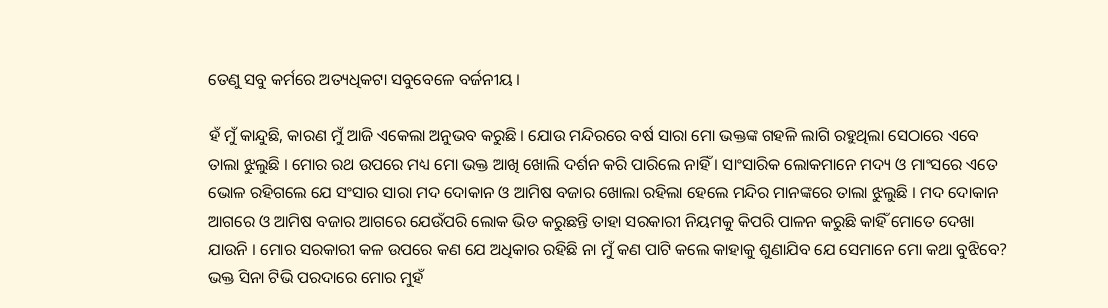ତେଣୁ ସବୁ କର୍ମରେ ଅତ୍ୟଧିକଟା ସବୁବେଳେ ବର୍ଜନୀୟ ।

ହଁ ମୁଁ କାନ୍ଦୁଛି, କାରଣ ମୁଁ ଆଜି ଏକେଲା ଅନୁଭବ କରୁଛି । ଯୋଉ ମନ୍ଦିରରେ ବର୍ଷ ସାରା ମୋ ଭକ୍ତଙ୍କ ଗହଳି ଲାଗି ରହୁଥିଲା ସେଠାରେ ଏବେ ତାଲା ଝୁଲୁଛି । ମୋର ରଥ ଉପରେ ମଧ୍ୟ ମୋ ଭକ୍ତ ଆଖି ଖୋଲି ଦର୍ଶନ କରି ପାରିଲେ ନାହିଁ । ସାଂସାରିକ ଲୋକମାନେ ମଦ୍ୟ ଓ ମାଂସରେ ଏତେ ଭୋଳ ରହିଗଲେ ଯେ ସଂସାର ସାରା ମଦ ଦୋକାନ ଓ ଆମିଷ ବଜାର ଖୋଲା ରହିଲା ହେଲେ ମନ୍ଦିର ମାନଙ୍କରେ ତାଲା ଝୁଲୁଛି । ମଦ ଦୋକାନ ଆଗରେ ଓ ଆମିଷ ବଜାର ଆଗରେ ଯେଉଁପରି ଲୋକ ଭିଡ କରୁଛନ୍ତି ତାହା ସରକାରୀ ନିୟମକୁ କିପରି ପାଳନ କରୁଛି କାହିଁ ମୋତେ ଦେଖା ଯାଉନି । ମୋର ସରକାରୀ କଳ ଉପରେ କଣ ଯେ ଅଧିକାର ରହିଛି ନା ମୁଁ କଣ ପାଟି କଲେ କାହାକୁ ଶୁଣାଯିବ ଯେ ସେମାନେ ମୋ କଥା ବୁଝିବେ? ଭକ୍ତ ସିନା ଟିଭି ପରଦାରେ ମୋର ମୁହଁ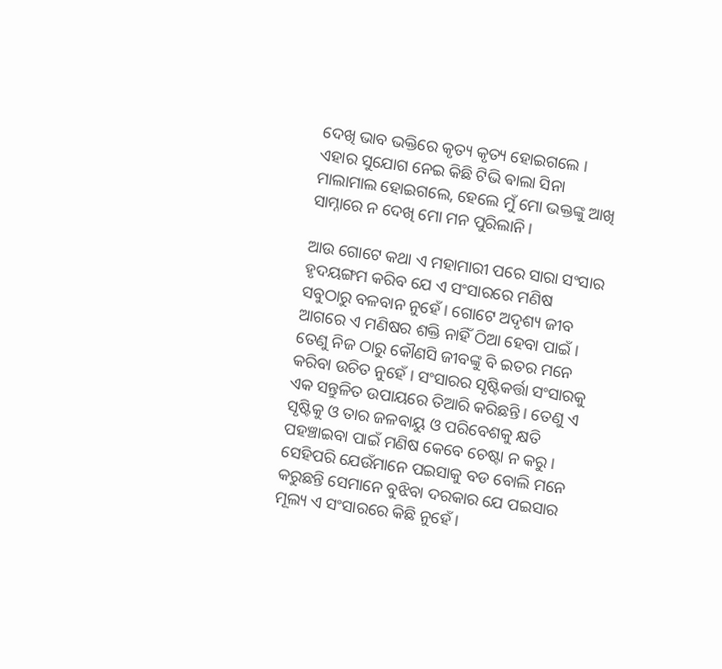ଦେଖି ଭାବ ଭକ୍ତିରେ କୃତ୍ୟ କୃତ୍ୟ ହୋଇଗଲେ । ଏହାର ସୁଯୋଗ ନେଇ କିଛି ଟିଭି ଵାଲା ସିନା ମାଲାମାଲ ହୋଇଗଲେ, ହେଲେ ମୁଁ ମୋ ଭକ୍ତଙ୍କୁ ଆଖି ସାମ୍ନାରେ ନ ଦେଖି ମୋ ମନ ପୁରିଲାନି ।

ଆଉ ଗୋଟେ କଥା ଏ ମହାମାରୀ ପରେ ସାରା ସଂସାର ହୃଦୟଙ୍ଗମ କରିବ ଯେ ଏ ସଂସାରରେ ମଣିଷ ସବୁଠାରୁ ବଳବାନ ନୁହେଁ । ଗୋଟେ ଅଦୃଶ୍ୟ ଜୀବ ଆଗରେ ଏ ମଣିଷର ଶକ୍ତି ନାହିଁ ଠିଆ ହେବା ପାଇଁ । ତେଣୁ ନିଜ ଠାରୁ କୌଣସି ଜୀବଙ୍କୁ ବି ଇତର ମନେ କରିବା ଉଚିତ ନୁହେଁ । ସଂସାରର ସୃଷ୍ଟିକର୍ତ୍ତା ସଂସାରକୁ ଏକ ସନ୍ତୁଳିତ ଉପାୟରେ ତିଆରି କରିଛନ୍ତି । ତେଣୁ ଏ ସୃଷ୍ଟିକୁ ଓ ତାର ଜଳବାୟୁ ଓ ପରିବେଶକୁ କ୍ଷତି ପହଞ୍ଚାଇବା ପାଇଁ ମଣିଷ କେବେ ଚେଷ୍ଟା ନ କରୁ । ସେହିପରି ଯେଉଁମାନେ ପଇସାକୁ ବଡ ବୋଲି ମନେ କରୁଛନ୍ତି ସେମାନେ ବୁଝିବା ଦରକାର ଯେ ପଇସାର ମୂଲ୍ୟ ଏ ସଂସାରରେ କିଛି ନୁହେଁ ।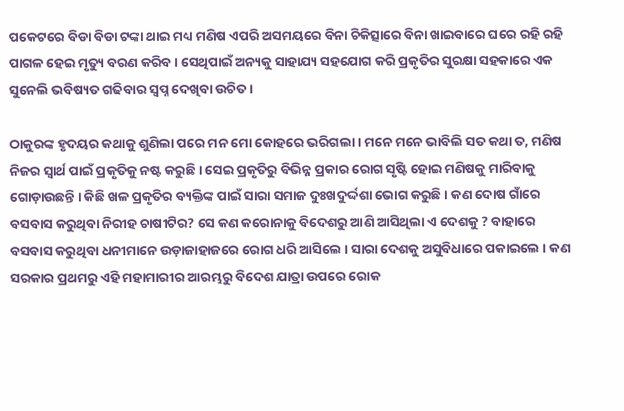ପକେଟରେ ବିଡା ବିଡା ଟଙ୍କା ଥାଇ ମଧ୍ୟ ମଣିଷ ଏପରି ଅସମୟରେ ବିନା ଚିକିତ୍ସାରେ ବିନା ଖାଇବାରେ ଘରେ ରହି ରହି ପାଗଳ ହେଇ ମୃତ୍ୟୁ ବରଣ କରିବ । ସେଥିପାଇଁ ଅନ୍ୟକୁ ସାହାଯ୍ୟ ସହଯୋଗ କରି ପ୍ରକୃତିର ସୁରକ୍ଷା ସହକାରେ ଏକ ସୁନେଲି ଭବିଷ୍ୟତ ଗଢିବାର ସ୍ୱପ୍ନ ଦେଖିବା ଉଚିତ ।

ଠାକୁରଙ୍କ ହୃଦୟର କଥାକୁ ଶୁଣିଲା ପରେ ମନ ମୋ କୋହରେ ଭରିଗଲା । ମନେ ମନେ ଭାବିଲି ସତ କଥା ତ, ମଣିଷ ନିଜର ସ୍ୱାର୍ଥ ପାଇଁ ପ୍ରକୃତିକୁ ନଷ୍ଟ କରୁଛି । ସେଇ ପ୍ରକୃତିରୁ ବିଭିନ୍ନ ପ୍ରକାର ରୋଗ ସୃଷ୍ଟି ହୋଇ ମଣିଷକୁ ମାରିବାକୁ ଗୋଡ଼ାଉଛନ୍ତି । କିଛି ଖଳ ପ୍ରକୃତିର ବ୍ୟକ୍ତିଙ୍କ ପାଇଁ ସାରା ସମାଜ ଦୁଃଖଦୁର୍ଦ୍ଦଶା ଭୋଗ କରୁଛି । କଣ ଦୋଷ ଗାଁରେ ବସବାସ କରୁଥିବା ନିରୀହ ଚାଷୀଟିର? ସେ କଣ କରୋନାକୁ ବିଦେଶରୁ ଆଣି ଆସିଥିଲା ଏ ଦେଶକୁ ? ବାହାରେ ବସବାସ କରୁଥିବା ଧନୀମାନେ ଉଡ଼ାଜାହାଜରେ ରୋଗ ଧରି ଆସିଲେ । ସାରା ଦେଶକୁ ଅସୁବିଧାରେ ପକାଇଲେ । କଣ ସରକାର ପ୍ରଥମରୁ ଏହି ମହାମାରୀର ଆରମ୍ଭରୁ ବିଦେଶ ଯାତ୍ରା ଉପରେ ରୋକ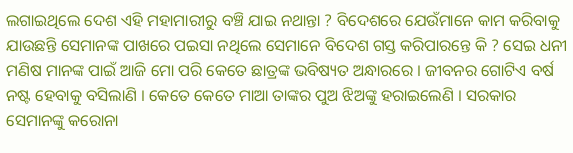ଲଗାଇଥିଲେ ଦେଶ ଏହି ମହାମାରୀରୁ ବଞ୍ଚି ଯାଇ ନଥାନ୍ତା ? ବିଦେଶରେ ଯେଉଁମାନେ କାମ କରିବାକୁ ଯାଉଛନ୍ତି ସେମାନଙ୍କ ପାଖରେ ପଇସା ନଥିଲେ ସେମାନେ ବିଦେଶ ଗସ୍ତ କରିପାରନ୍ତେ କି ? ସେଇ ଧନୀ ମଣିଷ ମାନଙ୍କ ପାଇଁ ଆଜି ମୋ ପରି କେତେ ଛାତ୍ରଙ୍କ ଭବିଷ୍ୟତ ଅନ୍ଧାରରେ । ଜୀବନର ଗୋଟିଏ ବର୍ଷ ନଷ୍ଟ ହେବାକୁ ବସିଲାଣି । କେତେ କେତେ ମାଆ ତାଙ୍କର ପୁଅ ଝିଅଙ୍କୁ ହରାଇଲେଣି । ସରକାର ସେମାନଙ୍କୁ କରୋନା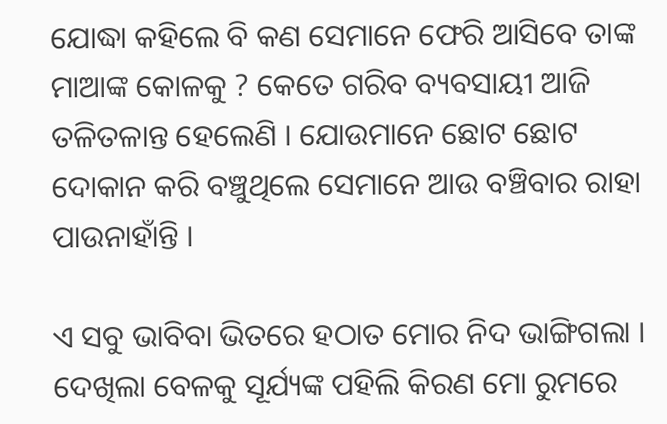ଯୋଦ୍ଧା କହିଲେ ବି କଣ ସେମାନେ ଫେରି ଆସିବେ ତାଙ୍କ ମାଆଙ୍କ କୋଳକୁ ? କେତେ ଗରିବ ବ୍ୟବସାୟୀ ଆଜି ତଳିତଳାନ୍ତ ହେଲେଣି । ଯୋଉମାନେ ଛୋଟ ଛୋଟ ଦୋକାନ କରି ବଞ୍ଚୁଥିଲେ ସେମାନେ ଆଉ ବଞ୍ଚିବାର ରାହା ପାଉନାହାଁନ୍ତି ।

ଏ ସବୁ ଭାବିବା ଭିତରେ ହଠାତ ମୋର ନିଦ ଭାଙ୍ଗିଗଲା । ଦେଖିଲା ବେଳକୁ ସୂର୍ଯ୍ୟଙ୍କ ପହିଲି କିରଣ ମୋ ରୁମରେ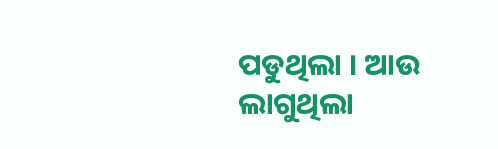ପଡୁଥିଲା । ଆଉ ଲାଗୁଥିଲା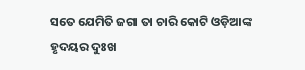ସତେ ଯେମିତି ଜଗା ତା ଚାରି କୋଟି ଓଡ଼ିଆଙ୍କ ହୃଦୟର ଦୁଃଖ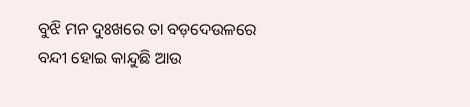ବୁଝି ମନ ଦୁଃଖରେ ତା ବଡ଼ଦେଉଳରେ ବନ୍ଦୀ ହୋଇ କାନ୍ଦୁଛି ଆଉ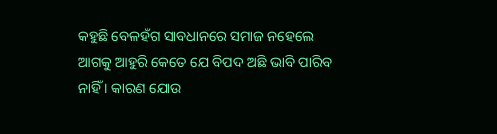କହୁଛି ବେଳହଁଗ ସାବଧାନରେ ସମାଜ ନହେଲେ ଆଗକୁ ଆହୁରି କେତେ ଯେ ବିପଦ ଅଛି ଭାବି ପାରିବ ନାହିଁ । କାରଣ ଯୋଉ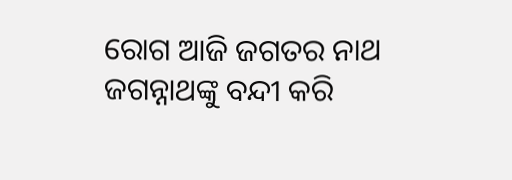ରୋଗ ଆଜି ଜଗତର ନାଥ ଜଗନ୍ନାଥଙ୍କୁ ବନ୍ଦୀ କରି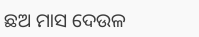ଛଅ ମାସ ଦେଉଳ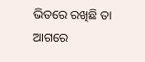ଭିତରେ ରଖିଛି ତା ଆଗରେ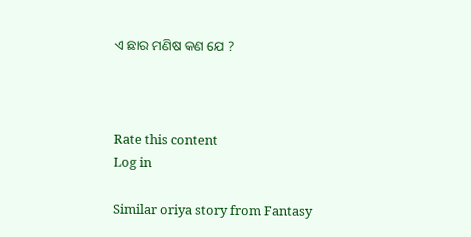ଏ ଛାର ମଣିଷ କଣ ଯେ ?



Rate this content
Log in

Similar oriya story from Fantasy